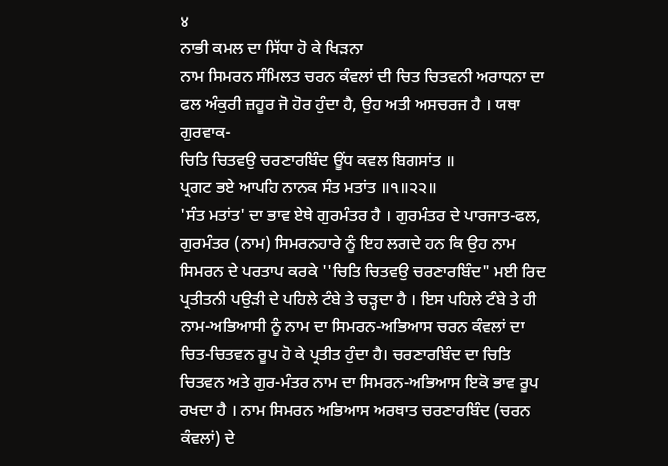४
ਨਾਭੀ ਕਮਲ ਦਾ ਸਿੱਧਾ ਹੋ ਕੇ ਖਿੜਨਾ
ਨਾਮ ਸਿਮਰਨ ਸੰਮਿਲਤ ਚਰਨ ਕੰਵਲਾਂ ਦੀ ਚਿਤ ਚਿਤਵਨੀ ਅਰਾਧਨਾ ਦਾ ਫਲ ਅੰਕੁਰੀ ਜ਼ਹੂਰ ਜੋ ਹੋਰ ਹੁੰਦਾ ਹੈ, ਉਹ ਅਤੀ ਅਸਚਰਜ ਹੈ । ਯਥਾ ਗੁਰਵਾਕ-
ਚਿਤਿ ਚਿਤਵਉ ਚਰਣਾਰਬਿੰਦ ਊਂਧ ਕਵਲ ਬਿਗਸਾਂਤ ॥
ਪ੍ਰਗਟ ਭਏ ਆਪਹਿ ਨਾਨਕ ਸੰਤ ਮਤਾਂਤ ॥੧॥੨੨॥
'ਸੰਤ ਮਤਾਂਤ' ਦਾ ਭਾਵ ਏਥੇ ਗੁਰਮੰਤਰ ਹੈ । ਗੁਰਮੰਤਰ ਦੇ ਪਾਰਜਾਤ-ਫਲ, ਗੁਰਮੰਤਰ (ਨਾਮ) ਸਿਮਰਨਹਾਰੇ ਨੂੰ ਇਹ ਲਗਦੇ ਹਨ ਕਿ ਉਹ ਨਾਮ ਸਿਮਰਨ ਦੇ ਪਰਤਾਪ ਕਰਕੇ ''ਚਿਤਿ ਚਿਤਵਉ ਚਰਣਾਰਬਿੰਦ" ਮਈ ਰਿਦ ਪ੍ਰਤੀਤਨੀ ਪਉੜੀ ਦੇ ਪਹਿਲੇ ਟੰਬੇ ਤੇ ਚੜ੍ਹਦਾ ਹੈ । ਇਸ ਪਹਿਲੇ ਟੰਬੇ ਤੇ ਹੀ ਨਾਮ-ਅਭਿਆਸੀ ਨੂੰ ਨਾਮ ਦਾ ਸਿਮਰਨ-ਅਭਿਆਸ ਚਰਨ ਕੰਵਲਾਂ ਦਾ ਚਿਤ-ਚਿਤਵਨ ਰੂਪ ਹੋ ਕੇ ਪ੍ਰਤੀਤ ਹੁੰਦਾ ਹੈ। ਚਰਣਾਰਬਿੰਦ ਦਾ ਚਿਤਿ ਚਿਤਵਨ ਅਤੇ ਗੁਰ-ਮੰਤਰ ਨਾਮ ਦਾ ਸਿਮਰਨ-ਅਭਿਆਸ ਇਕੋ ਭਾਵ ਰੂਪ ਰਖਦਾ ਹੈ । ਨਾਮ ਸਿਮਰਨ ਅਭਿਆਸ ਅਰਥਾਤ ਚਰਣਾਰਬਿੰਦ (ਚਰਨ ਕੰਵਲਾਂ) ਦੇ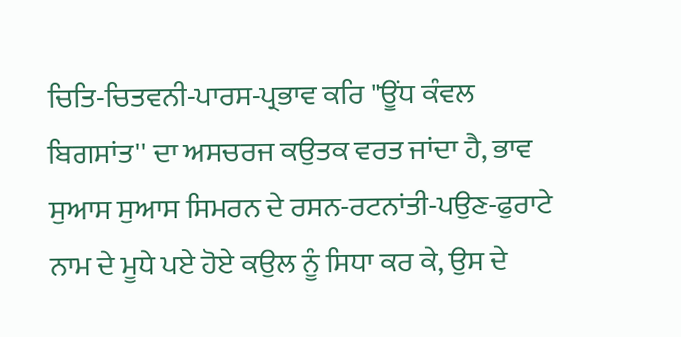ਚਿਤਿ-ਚਿਤਵਨੀ-ਪਾਰਸ-ਪ੍ਰਭਾਵ ਕਰਿ "ਊਂਧ ਕੰਵਲ ਬਿਗਸਾਂਤ'' ਦਾ ਅਸਚਰਜ ਕਉਤਕ ਵਰਤ ਜਾਂਦਾ ਹੈ, ਭਾਵ ਸੁਆਸ ਸੁਆਸ ਸਿਮਰਨ ਦੇ ਰਸਨ-ਰਟਨਾਂਤੀ-ਪਉਣ-ਫੁਰਾਟੇ ਨਾਮ ਦੇ ਮੂਧੇ ਪਏ ਹੋਏ ਕਉਲ ਨੂੰ ਸਿਧਾ ਕਰ ਕੇ, ਉਸ ਦੇ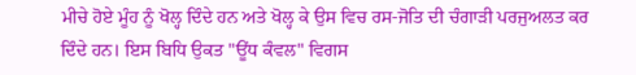ਮੀਚੇ ਹੋਏ ਮੂੰਹ ਨੂੰ ਖੋਲ੍ਹ ਦਿੰਦੇ ਹਨ ਅਤੇ ਖੋਲ੍ਹ ਕੇ ਉਸ ਵਿਚ ਰਸ-ਜੋਤਿ ਦੀ ਚੰਗਾੜੀ ਪਰਜੁਅਲਤ ਕਰ ਦਿੰਦੇ ਹਨ। ਇਸ ਬਿਧਿ ਉਕਤ "ਊਂਧ ਕੰਵਲ" ਵਿਗਸ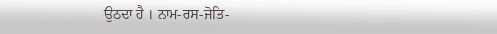ਉਠਦਾ ਹੈ । ਨਾਮ-ਰਸ-ਜੋਤਿ-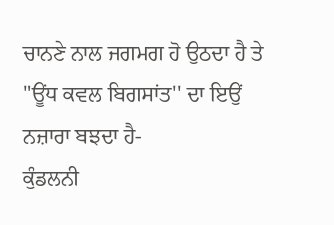ਚਾਨਣੇ ਨਾਲ ਜਗਮਗ ਹੋ ਉਠਦਾ ਹੈ ਤੇ "ਊਂਧ ਕਵਲ ਬਿਗਸਾਂਤ'' ਦਾ ਇਉਂ ਨਜ਼ਾਰਾ ਬਝਦਾ ਹੈ-
ਕੁੰਡਲਨੀ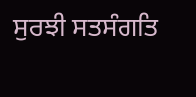ਸੁਰਝੀ ਸਤਸੰਗਤਿ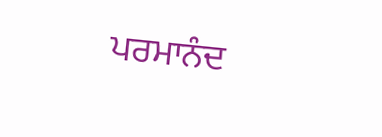ਪਰਮਾਨੰਦ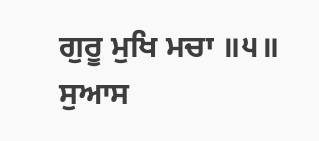ਗੁਰੂ ਮੁਖਿ ਮਚਾ ॥੫॥
ਸੁਆਸ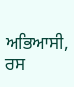ਅਭਿਆਸੀ, ਰਸ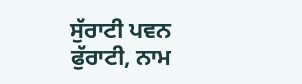ਸੁੱਰਾਟੀ ਪਵਨ ਫੁੱਰਾਟੀ, ਨਾਮ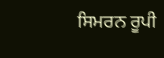ਸਿਮਰਨ ਰੂਪੀ